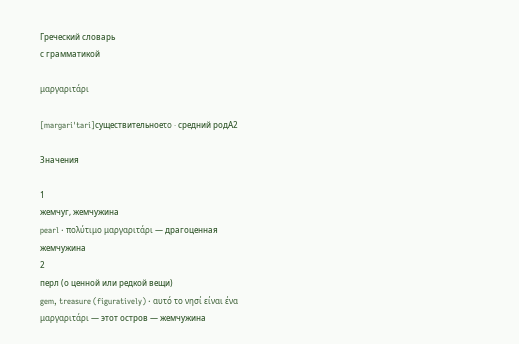Греческий словарь
с грамматикой

μαργαριτάρι

[marɡariˈtari]существительноеτο · средний родA2

Значения

1
жемчуг, жемчужина
pearl · πολύτιμο μαργαριτάρι — драгоценная жемчужина
2
перл (о ценной или редкой вещи)
gem, treasure (figuratively) · αυτό το νησί είναι ένα μαργαριτάρι — этот остров — жемчужина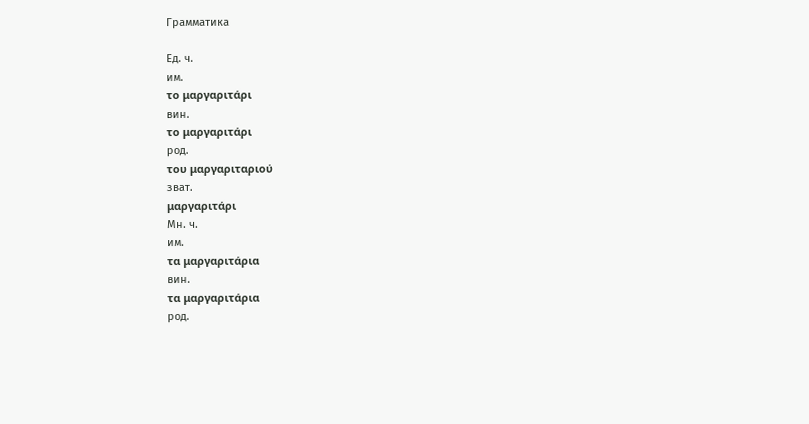Грамматика

Ед. ч.
им.
το μαργαριτάρι
вин.
το μαργαριτάρι
род.
του μαργαριταριού
зват.
μαργαριτάρι
Мн. ч.
им.
τα μαργαριτάρια
вин.
τα μαργαριτάρια
род.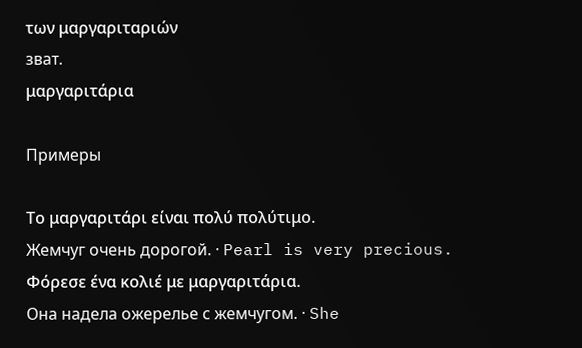των μαργαριταριών
зват.
μαργαριτάρια

Примеры

Το μαργαριτάρι είναι πολύ πολύτιμο.
Жемчуг очень дорогой. · Pearl is very precious.
Φόρεσε ένα κολιέ με μαργαριτάρια.
Она надела ожерелье с жемчугом. · She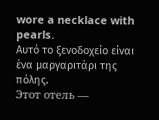wore a necklace with pearls.
Αυτό το ξενοδοχείο είναι ένα μαργαριτάρι της πόλης.
Этот отель —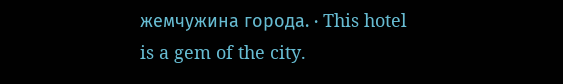жемчужина города. · This hotel is a gem of the city.